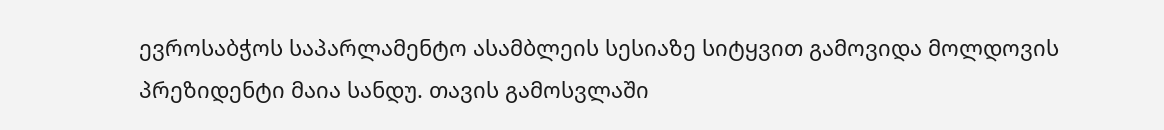ევროსაბჭოს საპარლამენტო ასამბლეის სესიაზე სიტყვით გამოვიდა მოლდოვის პრეზიდენტი მაია სანდუ. თავის გამოსვლაში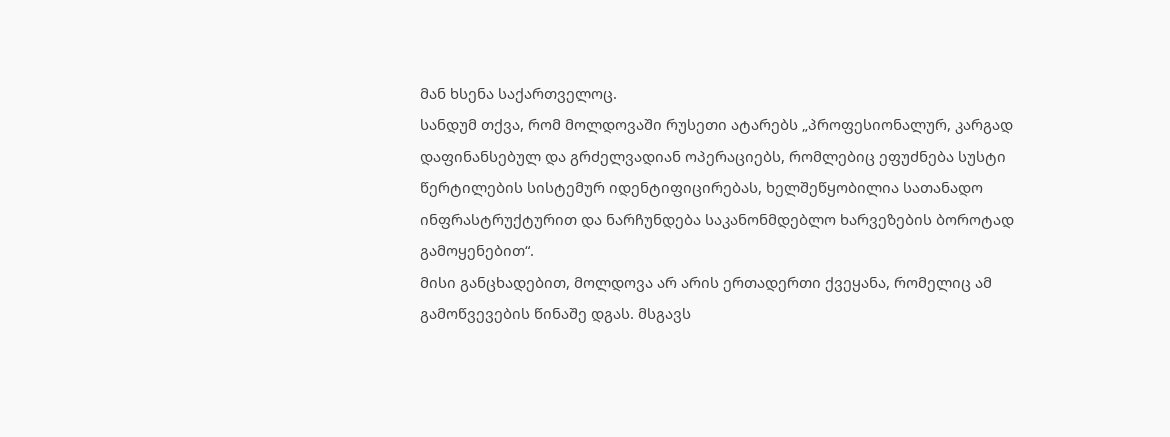მან ხსენა საქართველოც.
სანდუმ თქვა, რომ მოლდოვაში რუსეთი ატარებს „პროფესიონალურ, კარგად დაფინანსებულ და გრძელვადიან ოპერაციებს, რომლებიც ეფუძნება სუსტი წერტილების სისტემურ იდენტიფიცირებას, ხელშეწყობილია სათანადო ინფრასტრუქტურით და ნარჩუნდება საკანონმდებლო ხარვეზების ბოროტად გამოყენებით“.
მისი განცხადებით, მოლდოვა არ არის ერთადერთი ქვეყანა, რომელიც ამ გამოწვევების წინაშე დგას. მსგავს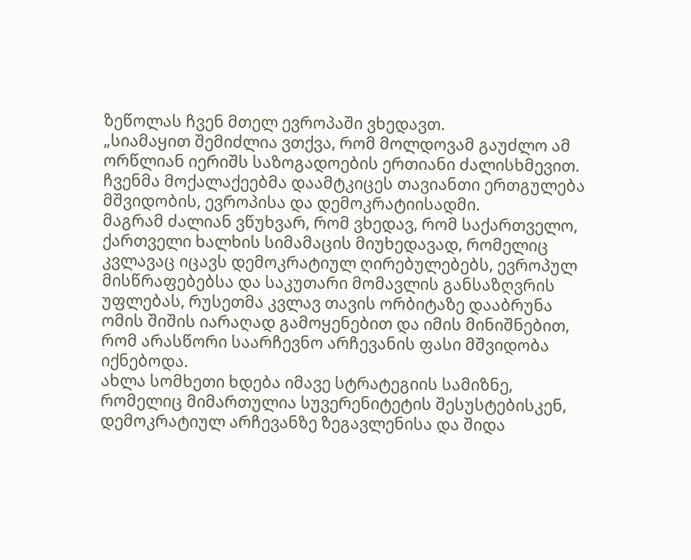ზეწოლას ჩვენ მთელ ევროპაში ვხედავთ.
„სიამაყით შემიძლია ვთქვა, რომ მოლდოვამ გაუძლო ამ ორწლიან იერიშს საზოგადოების ერთიანი ძალისხმევით. ჩვენმა მოქალაქეებმა დაამტკიცეს თავიანთი ერთგულება მშვიდობის, ევროპისა და დემოკრატიისადმი.
მაგრამ ძალიან ვწუხვარ, რომ ვხედავ, რომ საქართველო, ქართველი ხალხის სიმამაცის მიუხედავად, რომელიც კვლავაც იცავს დემოკრატიულ ღირებულებებს, ევროპულ მისწრაფებებსა და საკუთარი მომავლის განსაზღვრის უფლებას, რუსეთმა კვლავ თავის ორბიტაზე დააბრუნა ომის შიშის იარაღად გამოყენებით და იმის მინიშნებით, რომ არასწორი საარჩევნო არჩევანის ფასი მშვიდობა იქნებოდა.
ახლა სომხეთი ხდება იმავე სტრატეგიის სამიზნე, რომელიც მიმართულია სუვერენიტეტის შესუსტებისკენ, დემოკრატიულ არჩევანზე ზეგავლენისა და შიდა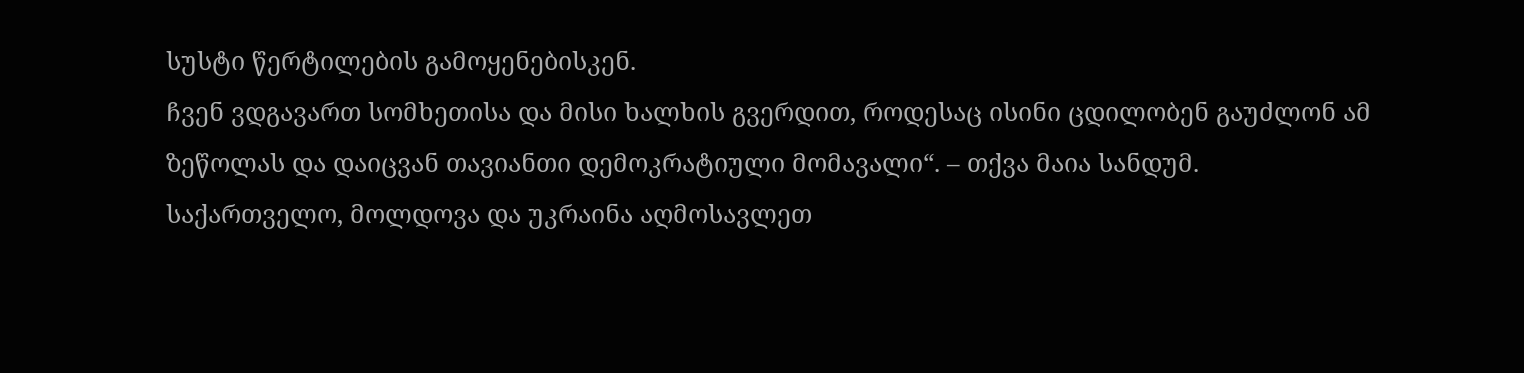სუსტი წერტილების გამოყენებისკენ.
ჩვენ ვდგავართ სომხეთისა და მისი ხალხის გვერდით, როდესაც ისინი ცდილობენ გაუძლონ ამ ზეწოლას და დაიცვან თავიანთი დემოკრატიული მომავალი“. – თქვა მაია სანდუმ.
საქართველო, მოლდოვა და უკრაინა აღმოსავლეთ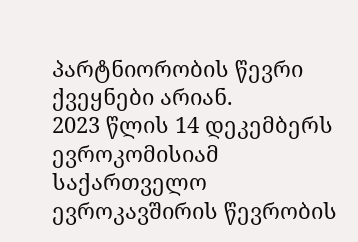პარტნიორობის წევრი ქვეყნები არიან.
2023 წლის 14 დეკემბერს ევროკომისიამ საქართველო ევროკავშირის წევრობის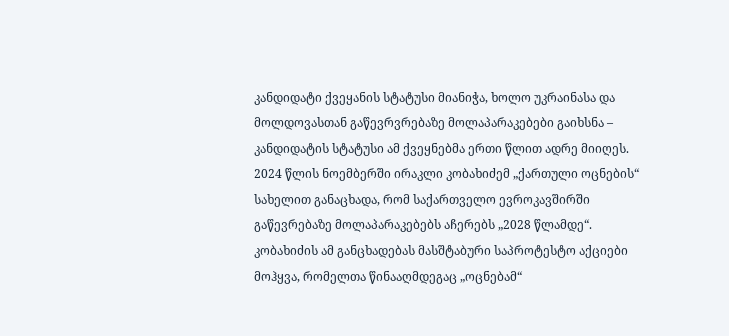კანდიდატი ქვეყანის სტატუსი მიანიჭა, ხოლო უკრაინასა და მოლდოვასთან გაწევრვრებაზე მოლაპარაკებები გაიხსნა – კანდიდატის სტატუსი ამ ქვეყნებმა ერთი წლით ადრე მიიღეს.
2024 წლის ნოემბერში ირაკლი კობახიძემ „ქართული ოცნების“ სახელით განაცხადა, რომ საქართველო ევროკავშირში გაწევრებაზე მოლაპარაკებებს აჩერებს „2028 წლამდე“.
კობახიძის ამ განცხადებას მასშტაბური საპროტესტო აქციები მოჰყვა, რომელთა წინააღმდეგაც „ოცნებამ“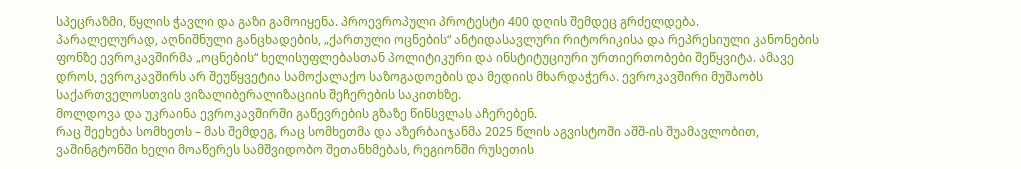სპეცრაზმი, წყლის ჭავლი და გაზი გამოიყენა. პროევროპული პროტესტი 400 დღის შემდეც გრძელდება.
პარალელურად, აღნიშნული განცხადების, „ქართული ოცნების“ ანტიდასავლური რიტორიკისა და რეპრესიული კანონების ფონზე ევროკავშირმა „ოცნების“ ხელისუფლებასთან პოლიტიკური და ინსტიტუციური ურთიერთობები შეწყვიტა. ამავე დროს, ევროკავშირს არ შეუწყვეტია სამოქალაქო საზოგადოების და მედიის მხარდაჭერა. ევროკავშირი მუშაობს საქართველოსთვის ვიზალიბერალიზაციის შეჩერების საკითხზე.
მოლდოვა და უკრაინა ევროკავშირში გაწევრების გზაზე წინსვლას აჩერებენ.
რაც შეეხება სომხეთს – მას შემდეგ, რაც სომხეთმა და აზერბაიჯანმა 2025 წლის აგვისტოში აშშ-ის შუამავლობით, ვაშინგტონში ხელი მოაწერეს სამშვიდობო შეთანხმებას, რეგიონში რუსეთის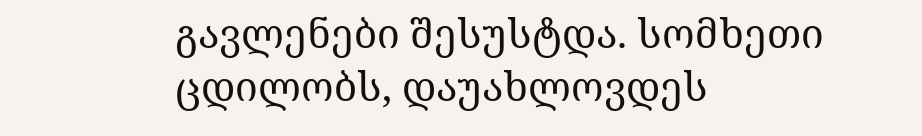გავლენები შესუსტდა. სომხეთი ცდილობს, დაუახლოვდეს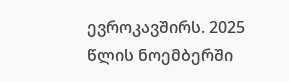ევროკავშირს. 2025 წლის ნოემბერში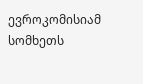ევროკომისიამ სომხეთს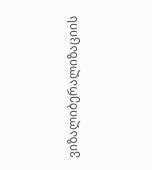ვიზალიბერალიზაციის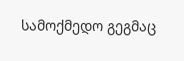სამოქმედო გეგმაც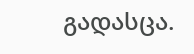გადასცა.